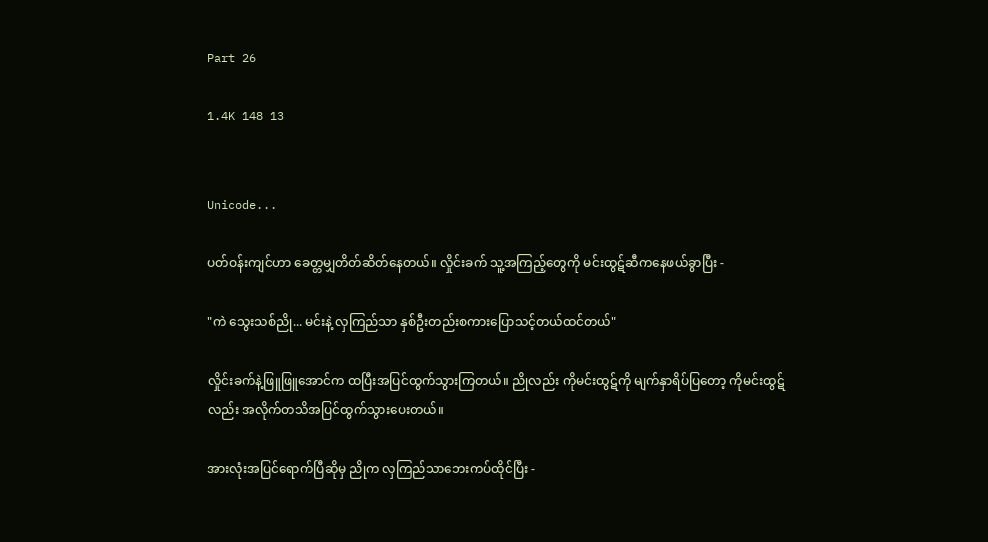Part 26

1.4K 148 13


Unicode...

ပတ်ဝန်းကျင်ဟာ ခေတ္တမျှတိတ်ဆိတ်နေတယ်။ လှိုင်းခက် သူ့အကြည့်တွေကို မင်းထွဋ်ဆီကနေဖယ်ခွာပြီး -

"ကဲ သွေးသစ်ညို... မင်းနဲ့ လှကြည်သာ နှစ်ဦးတည်းစကားပြောသင့်တယ်ထင်တယ်"

လှိုင်းခက်နဲ့ဖြူဖြူအောင်က ထပြီးအပြင်ထွက်သွားကြတယ်။ ညိုလည်း ကိုမင်းထွဋ်ကို မျက်နှာရိပ်ပြတော့ ကိုမင်းထွဋ်လည်း အလိုက်တသိအပြင်ထွက်သွားပေးတယ်။

အားလုံးအပြင်ရောက်ပြီဆိုမှ ညိုက လှကြည်သာဘေးကပ်ထိုင်ပြီး -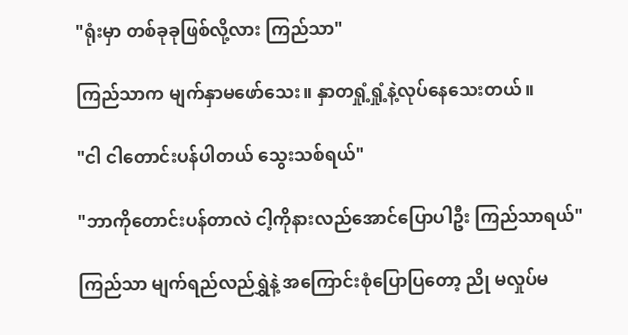"ရုံးမှာ တစ်ခုခုဖြစ်လို့လား ကြည်သာ"

ကြည်သာက မျက်နှာမဖော်သေး။ နှာတရှုံ့ရှုံ့နဲ့လုပ်နေသေးတယ်။

"ငါ ငါတောင်းပန်ပါတယ် သွေးသစ်ရယ်"

"ဘာကိုတောင်းပန်တာလဲ ငါ့ကိုနားလည်အောင်ပြောပါဦး ကြည်သာရယ်"

ကြည်သာ မျက်ရည်လည်ရွှဲနဲ့ အကြောင်းစုံပြောပြတော့ ညို မလှုပ်မ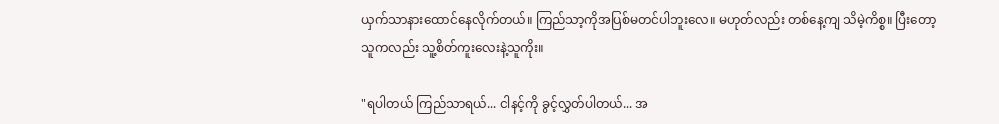ယှက်သာနားထောင်နေလိုက်တယ်။ ကြည်သာ့ကိုအပြစ်မတင်ပါဘူးလေ။ မဟုတ်လည်း တစ်နေ့ကျ သိမဲ့ကိစ္စ။ ပြီးတော့ သူကလည်း သူ့စိတ်ကူးလေးနဲ့သူကိုး။

"ရပါတယ် ကြည်သာရယ်... ငါနင့်ကို ခွင့်လွှတ်ပါတယ်... အ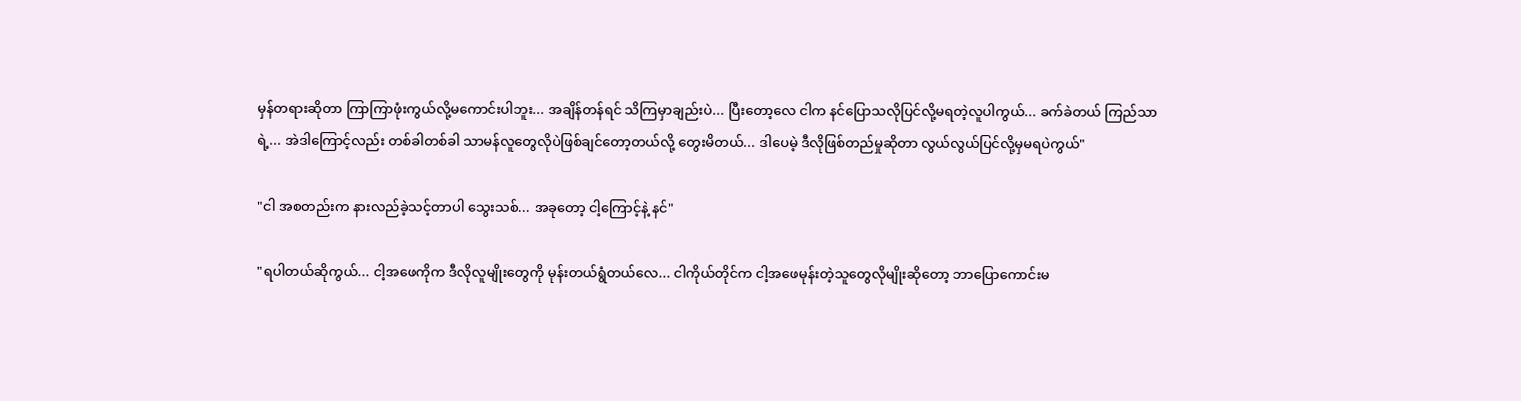မှန်တရားဆိုတာ ကြာကြာဖုံးကွယ်လို့မကောင်းပါဘူး... အချိန်တန်ရင် သိကြမှာချည်းပဲ... ပြီးတော့လေ ငါက နင်ပြောသလိုပြင်လို့မရတဲ့လူပါကွယ်... ခက်ခဲတယ် ကြည်သာရဲ့... အဲဒါကြောင့်လည်း တစ်ခါတစ်ခါ သာမန်လူတွေလိုပဲဖြစ်ချင်တော့တယ်လို့ တွေးမိတယ်... ဒါပေမဲ့ ဒီလိုဖြစ်တည်မှုဆိုတာ လွယ်လွယ်ပြင်လို့မှမရပဲကွယ်"

"ငါ အစတည်းက နားလည်ခဲ့သင့်တာပါ သွေးသစ်... အခုတော့ ငါ့ကြောင့်နဲ့ နင်"

"ရပါတယ်ဆိုကွယ်... ငါ့အဖေကိုက ဒီလိုလူမျိုးတွေကို မုန်းတယ်ရွံတယ်လေ... ငါကိုယ်တိုင်က ငါ့အဖေမုန်းတဲ့သူတွေလိုမျိုးဆိုတော့ ဘာပြောကောင်းမ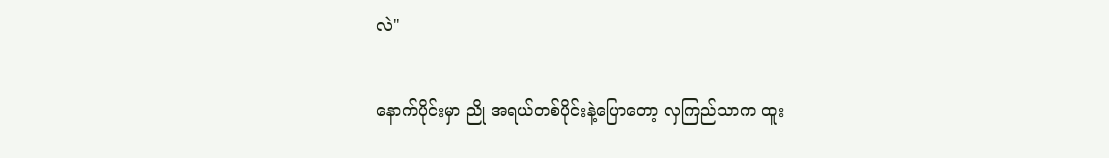လဲ"

နောက်ပိုင်းမှာ ညို အရယ်တစ်ပိုင်းနဲ့ပြောတော့ လှကြည်သာက ထူး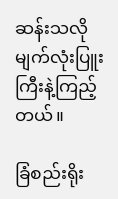ဆန်းသလို မျက်လုံးပြူးကြီးနဲ့ကြည့်တယ်။

ခြံစည်းရိုး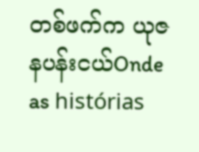တစ်ဖက်က ယုဇနပန်းငယ်Onde as histórias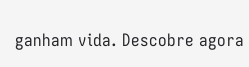ganham vida. Descobre agora